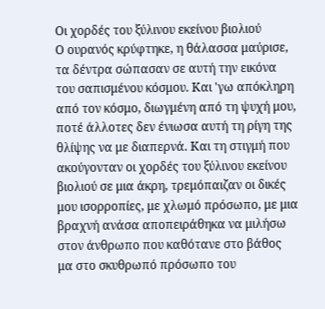Οι χορδές του ξύλινου εκείνου βιολιού
Ο ουρανός κρύφτηκε, η θάλασσα μαύρισε, τα δέντρα σώπασαν σε αυτή την εικόνα του σαπισμένου κόσμου. Και 'γω απόκληρη από τον κόσμο, διωγμένη από τη ψυχή μου, ποτέ άλλοτες δεν ένιωσα αυτή τη ρίγη της θλίψης να με διαπερνά. Και τη στιγμή που ακούγονταν οι χορδές του ξύλινου εκείνου βιολιού σε μια άκρη, τρεμόπαιζαν οι δικές μου ισορροπίες, με χλωμό πρόσωπο, με μια βραχνή ανάσα αποπειράθηκα να μιλήσω στον άνθρωπο που καθότανε στο βάθος μα στο σκυθρωπό πρόσωπο του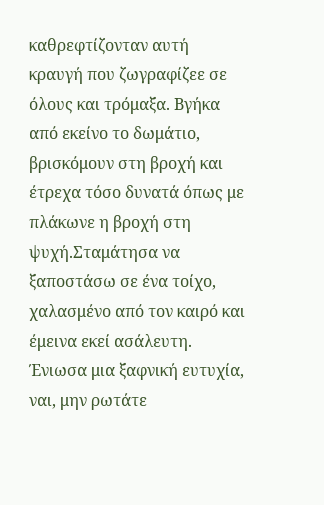καθρεφτίζονταν αυτή κραυγή που ζωγραφίζεε σε όλους και τρόμαξα. Βγήκα από εκείνο το δωμάτιο, βρισκόμουν στη βροχή και έτρεχα τόσο δυνατά όπως με πλάκωνε η βροχή στη ψυχή.Σταμάτησα να ξαποστάσω σε ένα τοίχο, χαλασμένο από τον καιρό και έμεινα εκεί ασάλευτη. Ένιωσα μια ξαφνική ευτυχία, ναι, μην ρωτάτε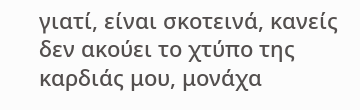γιατί, είναι σκοτεινά, κανείς δεν ακούει το χτύπο της καρδιάς μου, μονάχα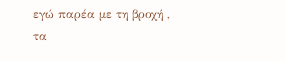εγώ παρέα με τη βροχή , τα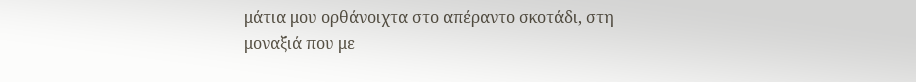μάτια μου ορθάνοιχτα στο απέραντο σκοτάδι, στη μοναξιά που με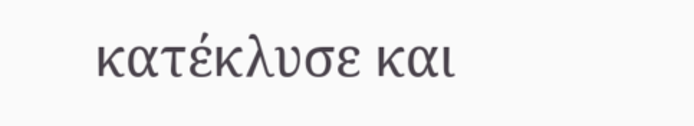κατέκλυσε και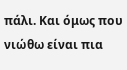πάλι. Και όμως που νιώθω είναι πια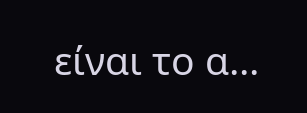είναι το α...